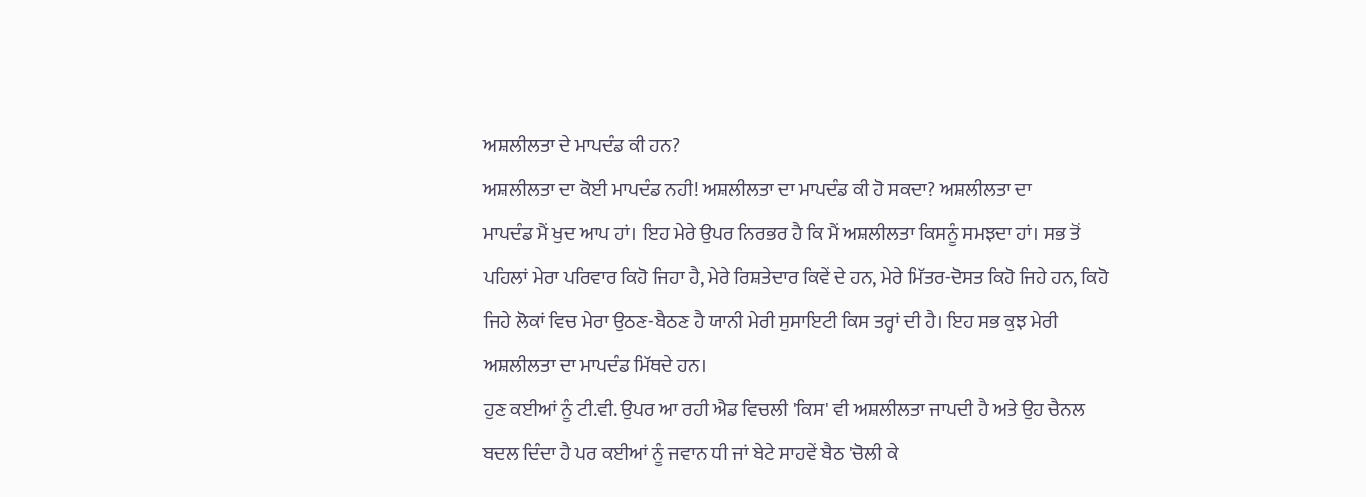ਅਸ਼ਲੀਲਤਾ ਦੇ ਮਾਪਦੰਡ ਕੀ ਹਨ?
ਅਸ਼ਲੀਲਤਾ ਦਾ ਕੋਈ ਮਾਪਦੰਡ ਨਹੀ! ਅਸ਼ਲੀਲਤਾ ਦਾ ਮਾਪਦੰਡ ਕੀ ਹੋ ਸਕਦਾ? ਅਸ਼ਲੀਲਤਾ ਦਾ
ਮਾਪਦੰਡ ਮੈਂ ਖੁਦ ਆਪ ਹਾਂ। ਇਹ ਮੇਰੇ ਉਪਰ ਨਿਰਭਰ ਹੈ ਕਿ ਮੈਂ ਅਸ਼ਲੀਲਤਾ ਕਿਸਨੂੰ ਸਮਝਦਾ ਹਾਂ। ਸਭ ਤੋਂ ਪਹਿਲਾਂ ਮੇਰਾ ਪਰਿਵਾਰ ਕਿਹੋ ਜਿਹਾ ਹੈ, ਮੇਰੇ ਰਿਸ਼ਤੇਦਾਰ ਕਿਵੇਂ ਦੇ ਹਨ, ਮੇਰੇ ਮਿੱਤਰ-ਦੋਸਤ ਕਿਹੋ ਜਿਹੇ ਹਨ, ਕਿਹੋ ਜਿਹੇ ਲੋਕਾਂ ਵਿਚ ਮੇਰਾ ਉਠਣ-ਬੈਠਣ ਹੈ ਯਾਨੀ ਮੇਰੀ ਸੁਸਾਇਟੀ ਕਿਸ ਤਰ੍ਹਾਂ ਦੀ ਹੈ। ਇਹ ਸਭ ਕੁਝ ਮੇਰੀ ਅਸ਼ਲੀਲਤਾ ਦਾ ਮਾਪਦੰਡ ਮਿੱਥਦੇ ਹਨ।
ਹੁਣ ਕਈਆਂ ਨੂੰ ਟੀ.ਵੀ. ਉਪਰ ਆ ਰਹੀ ਐਡ ਵਿਚਲੀ 'ਕਿਸ' ਵੀ ਅਸ਼ਲੀਲਤਾ ਜਾਪਦੀ ਹੈ ਅਤੇ ਉਹ ਚੈਨਲ ਬਦਲ ਦਿੰਦਾ ਹੈ ਪਰ ਕਈਆਂ ਨੂੰ ਜਵਾਨ ਧੀ ਜਾਂ ਬੇਟੇ ਸਾਹਵੇਂ ਬੈਠ 'ਚੋਲੀ ਕੇ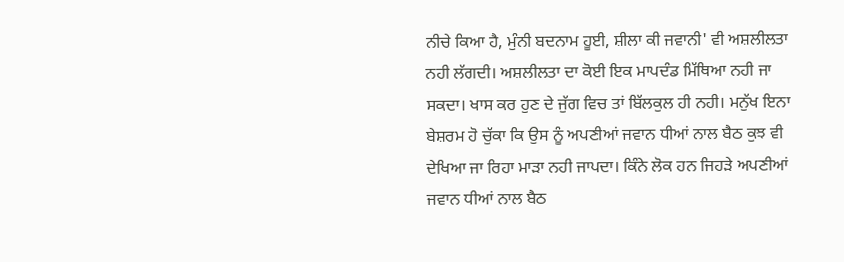ਨੀਚੇ ਕਿਆ ਹੈ, ਮੁੰਨੀ ਬਦਨਾਮ ਹੂਈ, ਸ਼ੀਲਾ ਕੀ ਜਵਾਨੀ' ਵੀ ਅਸ਼ਲੀਲਤਾ ਨਹੀ ਲੱਗਦੀ। ਅਸ਼ਲੀਲਤਾ ਦਾ ਕੋਈ ਇਕ ਮਾਪਦੰਡ ਮਿੱਥਿਆ ਨਹੀ ਜਾ ਸਕਦਾ। ਖਾਸ ਕਰ ਹੁਣ ਦੇ ਜੁੱਗ ਵਿਚ ਤਾਂ ਬਿੱਲਕੁਲ ਹੀ ਨਹੀ। ਮਨੁੱਖ ਇਨਾ ਬੇਸ਼ਰਮ ਹੋ ਚੁੱਕਾ ਕਿ ਉਸ ਨੂੰ ਅਪਣੀਆਂ ਜਵਾਨ ਧੀਆਂ ਨਾਲ ਬੈਠ ਕੁਝ ਵੀ ਦੇਖਿਆ ਜਾ ਰਿਹਾ ਮਾੜਾ ਨਹੀ ਜਾਪਦਾ। ਕਿੰਨੇ ਲੋਕ ਹਨ ਜਿਹੜੇ ਅਪਣੀਆਂ ਜਵਾਨ ਧੀਆਂ ਨਾਲ ਬੈਠ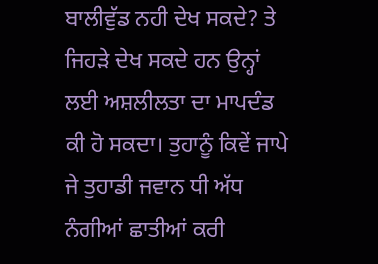ਬਾਲੀਵੁੱਡ ਨਹੀ ਦੇਖ ਸਕਦੇ? ਤੇ ਜਿਹੜੇ ਦੇਖ ਸਕਦੇ ਹਨ ਉਨ੍ਹਾਂ ਲਈ ਅਸ਼ਲੀਲਤਾ ਦਾ ਮਾਪਦੰਡ ਕੀ ਹੋ ਸਕਦਾ। ਤੁਹਾਨੂੰ ਕਿਵੇਂ ਜਾਪੇ ਜੇ ਤੁਹਾਡੀ ਜਵਾਨ ਧੀ ਅੱਧ ਨੰਗੀਆਂ ਛਾਤੀਆਂ ਕਰੀ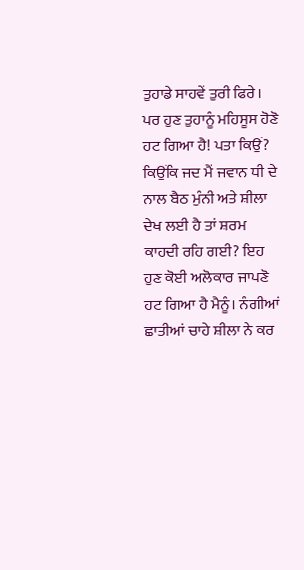ਤੁਹਾਡੇ ਸਾਹਵੇਂ ਤੁਰੀ ਫਿਰੇ। ਪਰ ਹੁਣ ਤੁਹਾਨੂੰ ਮਹਿਸੂਸ ਹੋਣੋ ਹਟ ਗਿਆ ਹੈ! ਪਤਾ ਕਿਉਂ? ਕਿਉਂਕਿ ਜਦ ਮੈਂ ਜਵਾਨ ਧੀ ਦੇ ਨਾਲ ਬੈਠ ਮੁੰਨੀ ਅਤੇ ਸ਼ੀਲਾ ਦੇਖ ਲਈ ਹੈ ਤਾਂ ਸ਼ਰਮ ਕਾਹਦੀ ਰਹਿ ਗਈ? ਇਹ ਹੁਣ ਕੋਈ ਅਲੋਕਾਰ ਜਾਪਣੋ ਹਟ ਗਿਆ ਹੈ ਮੈਨੂੰ। ਨੰਗੀਆਂ ਛਾਤੀਆਂ ਚਾਹੇ ਸ਼ੀਲਾ ਨੇ ਕਰ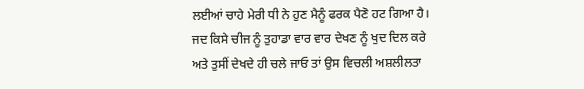ਲਈਆਂ ਚਾਹੇ ਮੇਰੀ ਧੀ ਨੇ ਹੁਣ ਮੈਨੂੰ ਫਰਕ ਪੈਣੋ ਹਟ ਗਿਆ ਹੈ। ਜਦ ਕਿਸੇ ਚੀਜ ਨੂੰ ਤੁਹਾਡਾ ਵਾਰ ਵਾਰ ਦੇਖਣ ਨੂੰ ਖੁਦ ਦਿਲ ਕਰੇ ਅਤੇ ਤੁਸੀਂ ਦੇਖਦੇ ਹੀ ਚਲੇ ਜਾਓ ਤਾਂ ਉਸ ਵਿਚਲੀ ਅਸ਼ਲੀਲਤਾ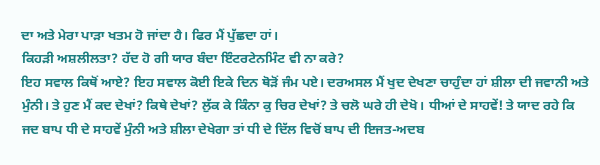ਦਾ ਅਤੇ ਮੇਰਾ ਪਾੜਾ ਖਤਮ ਹੋ ਜਾਂਦਾ ਹੈ। ਫਿਰ ਮੈਂ ਪੁੱਛਦਾ ਹਾਂ।
ਕਿਹੜੀ ਅਸ਼ਲੀਲਤਾ? ਹੱਦ ਹੋ ਗੀ ਯਾਰ ਬੰਦਾ ਇੰਟਰਟੇਨਮਿੰਟ ਵੀ ਨਾ ਕਰੇ?
ਇਹ ਸਵਾਲ ਕਿਥੋਂ ਆਏ? ਇਹ ਸਵਾਲ ਕੋਈ ਇਕੇ ਦਿਨ ਥੋੜੋਂ ਜੰਮ ਪਏ। ਦਰਅਸਲ ਮੈਂ ਖੁਦ ਦੇਖਣਾ ਚਾਹੁੰਦਾ ਹਾਂ ਸ਼ੀਲਾ ਦੀ ਜਵਾਨੀ ਅਤੇ ਮੁੰਨੀ। ਤੇ ਹੁਣ ਮੈਂ ਕਦ ਦੇਖਾਂ? ਕਿਥੇ ਦੇਖਾਂ? ਲੁੱਕ ਕੇ ਕਿੰਨਾ ਕੁ ਚਿਰ ਦੇਖਾਂ? ਤੇ ਚਲੋ ਘਰੇ ਹੀ ਦੇਖੋ। ਧੀਆਂ ਦੇ ਸਾਹਵੇਂ! ਤੇ ਯਾਦ ਰਹੇ ਕਿ ਜਦ ਬਾਪ ਧੀ ਦੇ ਸਾਹਵੇਂ ਮੁੰਨੀ ਅਤੇ ਸ਼ੀਲਾ ਦੇਖੇਗਾ ਤਾਂ ਧੀ ਦੇ ਦਿੱਲ ਵਿਚੋਂ ਬਾਪ ਦੀ ਇਜਤ-ਅਦਬ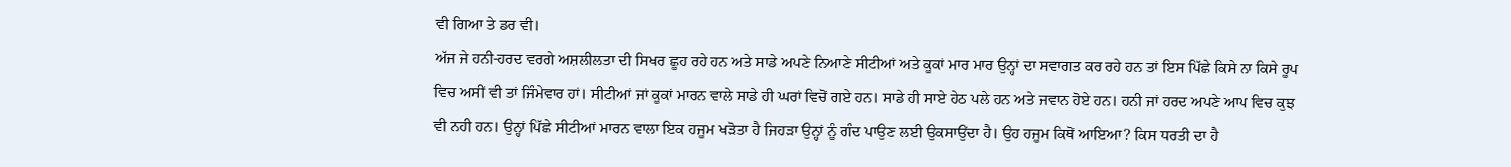ਵੀ ਗਿਆ ਤੇ ਡਰ ਵੀ।
ਅੱਜ ਜੇ ਹਨੀ-ਹਰਦ ਵਰਗੇ ਅਸ਼ਲੀਲਤਾ ਦੀ ਸਿਖਰ ਛੂਹ ਰਹੇ ਹਨ ਅਤੇ ਸਾਡੇ ਅਪਣੇ ਨਿਆਣੇ ਸੀਟੀਆਂ ਅਤੇ ਕੂਕਾਂ ਮਾਰ ਮਾਰ ਉਨ੍ਹਾਂ ਦਾ ਸਵਾਗਤ ਕਰ ਰਹੇ ਹਨ ਤਾਂ ਇਸ ਪਿੱਛੇ ਕਿਸੇ ਨਾ ਕਿਸੇ ਰੂਪ ਵਿਚ ਅਸੀਂ ਵੀ ਤਾਂ ਜਿੰਮੇਵਾਰ ਹਾਂ। ਸੀਟੀਆਂ ਜਾਂ ਕੂਕਾਂ ਮਾਰਨ ਵਾਲੇ ਸਾਡੇ ਹੀ ਘਰਾਂ ਵਿਚੋਂ ਗਏ ਹਨ। ਸਾਡੇ ਹੀ ਸਾਏ ਹੇਠ ਪਲੇ ਹਨ ਅਤੇ ਜਵਾਨ ਹੋਏ ਹਨ। ਹਨੀ ਜਾਂ ਹਰਦ ਅਪਣੇ ਆਪ ਵਿਚ ਕੁਝ ਵੀ ਨਹੀ ਹਨ। ਉਨ੍ਹਾਂ ਪਿੱਛੇ ਸੀਟੀਆਂ ਮਾਰਨ ਵਾਲਾ ਇਕ ਹਜੂਮ ਖੜੋਤਾ ਹੈ ਜਿਹੜਾ ਉਨ੍ਹਾਂ ਨੂੰ ਗੰਦ ਪਾਉਣ ਲਈ ਉਕਸਾਉਂਦਾ ਹੈ। ਉਹ ਹਜੂਮ ਕਿਥੋਂ ਆਇਆ? ਕਿਸ ਧਰਤੀ ਦਾ ਹੈ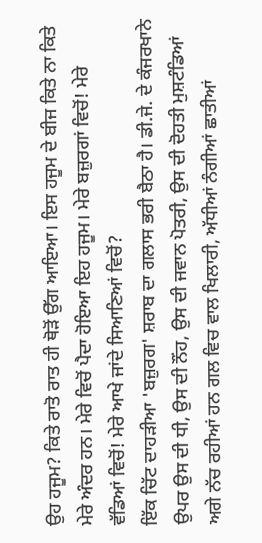ਉਹ ਹਜੂਮ? ਕਿਤੇ ਰਾਤੋ ਰਾਤ ਹੀ ਥੋੜੋਂ ਉੱਗ ਆਇਆ। ਇਸ ਹਜੂਮ ਦੇ ਬੀਜ ਕਿਤੇ ਨਾ ਕਿਤੇ ਮੇਰੇ ਅੰਦਰ ਹਨ। ਮੇਰੇ ਵਿਚੋਂ ਪੈਦਾ ਹੋਇਆ ਇਹ ਹਜੂਮ। ਮੇਰੇ ਬਜ਼ੁਰਗਾਂ ਵਿਚੋਂ! ਮੇਰੇ ਵੱਡਿਆਂ ਵਿਚੋਂ! ਮੇਰੇ ਆਖੇ ਜਾਂਦੇ ਸਿਆਣਿਆਂ ਵਿਚੋਂ?
ਇੱਕ ਚਿੱਟ ਦਾਹੜੀਆ 'ਬਜ਼ੁਰਗ' ਸ਼ਰਾਬ ਦਾ ਗਲਾਸ ਭਰੀ ਬੈਠਾ ਹੈ। ਡੀ.ਜੇ. ਦੇ ਕੰਜਰਖਾਨੇ ਉਪਰ ਉਸ ਦੀ ਧੀ, ਉਸ ਦੀ ਨੌਂਹ, ਉਸ ਦੀ ਜਵਾਨ ਪੋਤਰੀ, ਉਸ ਦੀ ਦੋਹਤੀ ਮੁਸ਼ਟੰਡਿਆਂ ਅਗੇ ਨੱਚ ਰਹੀਆਂ ਹਨ ਗਲ ਵਿਚ ਵਾਲ ਖਿਲਾਰੀ, ਅੱਧੀਆਂ ਨੰਗੀਆਂ ਛਾਤੀਆਂ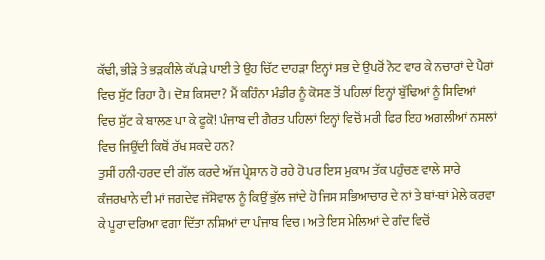ਕੱਢੀ, ਭੀੜੇ ਤੇ ਭੜਕੀਲੇ ਕੱਪੜੇ ਪਾਈ ਤੇ ਉਹ ਚਿੱਟ ਦਾਹੜਾ ਇਨ੍ਹਾਂ ਸਭ ਦੇ ਉਪਰੋਂ ਨੋਟ ਵਾਰ ਕੇ ਨਚਾਰਾਂ ਦੇ ਪੈਰਾਂ ਵਿਚ ਸੁੱਟ ਰਿਹਾ ਹੈ। ਦੋਸ਼ ਕਿਸਦਾ? ਮੈਂ ਕਹਿੰਨਾ ਮੰਡੀਰ ਨੂੰ ਕੋਸਣ ਤੋਂ ਪਹਿਲਾਂ ਇਨ੍ਹਾਂ ਬੁੱਢਿਆਂ ਨੂੰ ਸਿਵਿਆਂ ਵਿਚ ਸੁੱਟ ਕੇ ਬਾਲਣ ਪਾ ਕੇ ਫੂਕੋ! ਪੰਜਾਬ ਦੀ ਗੈਰਤ ਪਹਿਲਾਂ ਇਨ੍ਹਾਂ ਵਿਚੋਂ ਮਰੀ ਫਿਰ ਇਹ ਅਗਲੀਆਂ ਨਸਲਾਂ ਵਿਚ ਜਿਉਂਦੀ ਕਿਥੋਂ ਰੱਖ ਸਕਦੇ ਹਨ?
ਤੁਸੀਂ ਹਨੀ-ਹਰਦ ਦੀ ਗੱਲ ਕਰਦੇ ਅੱਜ ਪ੍ਰੇਸ਼ਾਨ ਹੋ ਰਹੇ ਹੋ ਪਰ ਇਸ ਮੁਕਾਮ ਤੱਕ ਪਹੁੰਚਣ ਵਾਲੇ ਸਾਰੇ ਕੰਜਰਖਾਨੇ ਦੀ ਮਾਂ ਜਗਦੇਵ ਜੱਸੋਵਾਲ ਨੂੰ ਕਿਉਂ ਭੁੱਲ ਜਾਂਦੇ ਹੋ ਜਿਸ ਸਭਿਆਚਾਰ ਦੇ ਨਾਂ ਤੇ ਥਾਂ-ਥਾਂ ਮੇਲੇ ਕਰਵਾ ਕੇ ਪੂਰਾ ਦਰਿਆ ਵਗਾ ਦਿੱਤਾ ਨਸ਼ਿਆਂ ਦਾ ਪੰਜਾਬ ਵਿਚ। ਅਤੇ ਇਸ ਮੇਲਿਆਂ ਦੇ ਗੰਦ ਵਿਚੋਂ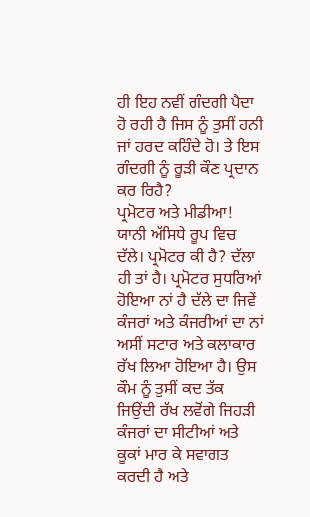ਹੀ ਇਹ ਨਵੀਂ ਗੰਦਗੀ ਪੈਦਾ ਹੋ ਰਹੀ ਹੈ ਜਿਸ ਨੂੰ ਤੁਸੀਂ ਹਨੀ ਜਾਂ ਹਰਦ ਕਹਿੰਦੇ ਹੋ। ਤੇ ਇਸ ਗੰਦਗੀ ਨੂੰ ਰੂੜੀ ਕੌਣ ਪ੍ਰਦਾਨ ਕਰ ਰਿਹੈ?
ਪ੍ਰਮੋਟਰ ਅਤੇ ਮੀਡੀਆ! ਯਾਨੀ ਅੱਸਿਧੇ ਰੂਪ ਵਿਚ ਦੱਲੇ। ਪ੍ਰਮੋਟਰ ਕੀ ਹੈ? ਦੱਲਾ ਹੀ ਤਾਂ ਹੈ। ਪ੍ਰਮੋਟਰ ਸੁਧਰਿਆਂ ਹੋਇਆ ਨਾਂ ਹੈ ਦੱਲੇ ਦਾ ਜਿਵੇਂ ਕੰਜਰਾਂ ਅਤੇ ਕੰਜਰੀਆਂ ਦਾ ਨਾਂ ਅਸੀਂ ਸਟਾਰ ਅਤੇ ਕਲਾਕਾਰ ਰੱਖ ਲਿਆ ਹੋਇਆ ਹੈ। ਉਸ ਕੌਮ ਨੂੰ ਤੁਸੀਂ ਕਦ ਤੱਕ ਜਿਉਂਦੀ ਰੱਖ ਲਵੋਂਗੇ ਜਿਹੜੀ ਕੰਜਰਾਂ ਦਾ ਸੀਟੀਆਂ ਅਤੇ ਕੂਕਾਂ ਮਾਰ ਕੇ ਸਵਾਗਤ ਕਰਦੀ ਹੈ ਅਤੇ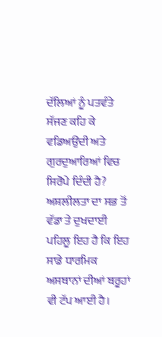ਦੱਲਿਆਂ ਨੂੰ ਪਤਵੰਤੇ ਸੱਜਣ ਕਹਿ ਕੇ ਵਡਿਅਉਂਦੀ ਅਤੇ ਗੁਰਦੁਆਰਿਆਂ ਵਿਚ ਸਿਰੋਪੇ ਦਿੰਦੀ ਹੈ?
ਅਸ਼ਲੀਲਤਾ ਦਾ ਸਭ ਤੋਂ ਵੱਡਾ ਤੇ ਦੁਖਦਾਈ ਪਹਿਲੂ ਇਹ ਹੈ ਕਿ ਇਹ ਸਾਡੇ ਧਾਰਮਿਕ ਅਸਥਾਨਾਂ ਦੀਆਂ ਬਰੂਹਾਂ ਵੀ ਟੱਪ ਆਈ ਹੈ।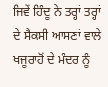ਜਿਵੇਂ ਹਿੰਦੂ ਨੇ ਤਰ੍ਹਾਂ ਤਰ੍ਹਾਂ ਦੇ ਸੈਕਸੀ ਆਸਣਾਂ ਵਾਲੇ ਖਜੂਰਾਹੋਂ ਦੇ ਮੰਦਰ ਨੂੰ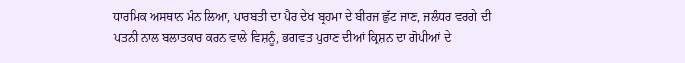ਧਾਰਮਿਕ ਅਸਥਾਨ ਮੰਨ ਲਿਆ, ਪਾਰਬਤੀ ਦਾ ਪੈਰ ਦੇਖ ਬ੍ਰਹਮਾ ਦੇ ਬੀਰਜ ਛੁੱਟ ਜਾਣ, ਜਲੰਧਰ ਵਰਗੇ ਦੀ ਪਤਨੀ ਨਾਲ ਬਲਾਤਕਾਰ ਕਰਨ ਵਾਲੇ ਵਿਸ਼ਨੂੰ, ਭਗਵਤ ਪੁਰਾਣ ਦੀਆਂ ਕ੍ਰਿਸ਼ਨ ਦਾ ਗੋਪੀਆਂ ਦੇ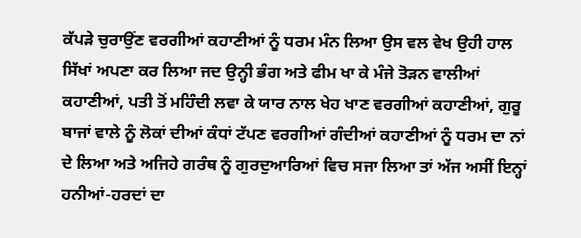ਕੱਪੜੇ ਚੁਰਾਉਂਣ ਵਰਗੀਆਂ ਕਹਾਣੀਆਂ ਨੂੰ ਧਰਮ ਮੰਨ ਲਿਆ ਉਸ ਵਲ ਵੇਖ ਉਹੀ ਹਾਲ ਸਿੱਖਾਂ ਅਪਣਾ ਕਰ ਲਿਆ ਜਦ ਉਨ੍ਹੀ ਭੰਗ ਅਤੇ ਫੀਮ ਖਾ ਕੇ ਮੰਜੇ ਤੋੜਨ ਵਾਲੀਆਂ ਕਹਾਣੀਆਂ, ਪਤੀ ਤੋਂ ਮਹਿੰਦੀ ਲਵਾ ਕੇ ਯਾਰ ਨਾਲ ਖੇਹ ਖਾਣ ਵਰਗੀਆਂ ਕਹਾਣੀਆਂ, ਗੁਰੂ ਬਾਜਾਂ ਵਾਲੇ ਨੂੰ ਲੋਕਾਂ ਦੀਆਂ ਕੰਧਾਂ ਟੱਪਣ ਵਰਗੀਆਂ ਗੰਦੀਆਂ ਕਹਾਣੀਆਂ ਨੂੰ ਧਰਮ ਦਾ ਨਾਂ ਦੇ ਲਿਆ ਅਤੇ ਅਜਿਹੇ ਗਰੰਥ ਨੂੰ ਗੁਰਦੁਆਰਿਆਂ ਵਿਚ ਸਜਾ ਲਿਆ ਤਾਂ ਅੱਜ ਅਸੀਂ ਇਨ੍ਹਾਂ ਹਨੀਆਂ-ਹਰਦਾਂ ਦਾ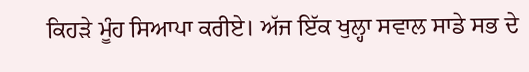ਕਿਹੜੇ ਮੂੰਹ ਸਿਆਪਾ ਕਰੀਏ। ਅੱਜ ਇੱਕ ਖੁਲ੍ਹਾ ਸਵਾਲ ਸਾਡੇ ਸਭ ਦੇ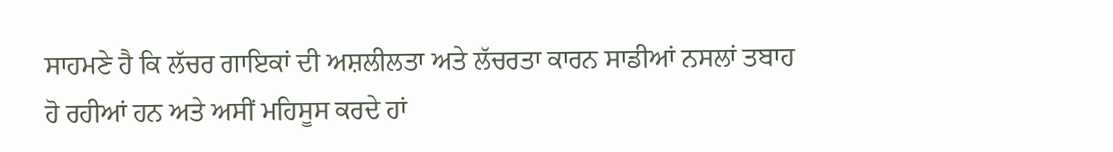ਸਾਹਮਣੇ ਹੈ ਕਿ ਲੱਚਰ ਗਾਇਕਾਂ ਦੀ ਅਸ਼ਲੀਲਤਾ ਅਤੇ ਲੱਚਰਤਾ ਕਾਰਨ ਸਾਡੀਆਂ ਨਸਲਾਂ ਤਬਾਹ ਹੋ ਰਹੀਆਂ ਹਨ ਅਤੇ ਅਸੀਂ ਮਹਿਸੂਸ ਕਰਦੇ ਹਾਂ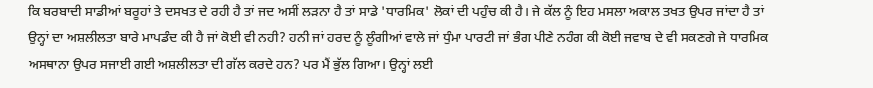ਕਿ ਬਰਬਾਦੀ ਸਾਡੀਆਂ ਬਰੂਹਾਂ ਤੇ ਦਸਖਤ ਦੇ ਰਹੀ ਹੈ ਤਾਂ ਜਦ ਅਸੀਂ ਲੜਨਾ ਹੈ ਤਾਂ ਸਾਡੇ 'ਧਾਰਮਿਕ' ਲੋਕਾਂ ਦੀ ਪਹੁੰਚ ਕੀ ਹੈ। ਜੇ ਕੱਲ ਨੂੰ ਇਹ ਮਸਲਾ ਅਕਾਲ ਤਖਤ ਉਪਰ ਜਾਂਦਾ ਹੈ ਤਾਂ ਉਨ੍ਹਾਂ ਦਾ ਅਸ਼ਲੀਲਤਾ ਬਾਰੇ ਮਾਪਡੰਦ ਕੀ ਹੈ ਜਾਂ ਕੋਈ ਵੀ ਨਹੀ? ਹਨੀ ਜਾਂ ਹਰਦ ਨੂੰ ਲੂੰਗੀਆਂ ਵਾਲੇ ਜਾਂ ਧੁੰਮਾ ਪਾਰਟੀ ਜਾਂ ਭੰਗ ਪੀਣੇ ਨਹੰਗ ਕੀ ਕੋਈ ਜਵਾਬ ਦੇ ਵੀ ਸਕਣਗੇ ਜੇ ਧਾਰਮਿਕ ਅਸਥਾਨਾ ਉਪਰ ਸਜਾਈ ਗਈ ਅਸ਼ਲੀਲਤਾ ਦੀ ਗੱਲ ਕਰਦੇ ਹਨ? ਪਰ ਮੈਂ ਭੁੱਲ ਗਿਆ। ਉਨ੍ਹਾਂ ਲਈ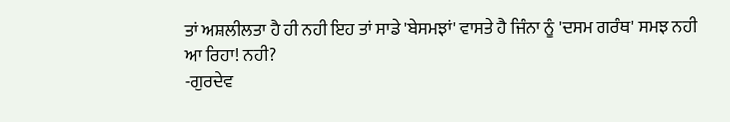ਤਾਂ ਅਸ਼ਲੀਲਤਾ ਹੈ ਹੀ ਨਹੀ ਇਹ ਤਾਂ ਸਾਡੇ 'ਬੇਸਮਝਾਂ' ਵਾਸਤੇ ਹੈ ਜਿੰਨਾ ਨੂੰ 'ਦਸਮ ਗਰੰਥ' ਸਮਝ ਨਹੀ ਆ ਰਿਹਾ! ਨਹੀ?
-ਗੁਰਦੇਵ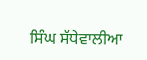ਸਿੰਘ ਸੱਧੇਵਾਲੀਆ